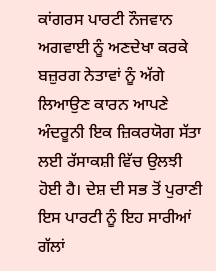ਕਾਂਗਰਸ ਪਾਰਟੀ ਨੌਜਵਾਨ ਅਗਵਾਈ ਨੂੰ ਅਣਦੇਖਾ ਕਰਕੇ ਬਜ਼ੁਰਗ ਨੇਤਾਵਾਂ ਨੂੰ ਅੱਗੇ ਲਿਆਉਣ ਕਾਰਨ ਆਪਣੇ ਅੰਦਰੂਨੀ ਇਕ ਜ਼ਿਕਰਯੋਗ ਸੱਤਾ ਲਈ ਰੱਸਾਕਸ਼ੀ ਵਿੱਚ ਉਲਝੀ ਹੋਈ ਹੈ। ਦੇਸ਼ ਦੀ ਸਭ ਤੋਂ ਪੁਰਾਣੀ ਇਸ ਪਾਰਟੀ ਨੂੰ ਇਹ ਸਾਰੀਆਂ ਗੱਲਾਂ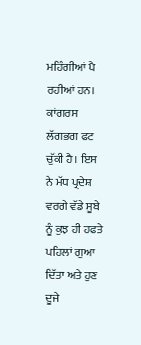ਮਹਿੰਗੀਆਂ ਪੈ ਰਹੀਆਂ ਹਨ। ਕਾਂਗਰਸ ਲੱਗਭਗ ਫਟ ਚੁੱਕੀ ਹੈ। ਇਸ ਨੇ ਮੱਧ ਪ੍ਰਦੇਸ਼ ਵਰਗੇ ਵੱਡੇ ਸੂਬੇ ਨੂੰ ਕੁਝ ਹੀ ਹਫਤੇ ਪਹਿਲਾਂ ਗੁਆ ਦਿੱਤਾ ਅਤੇ ਹੁਣ ਦੂਜੇ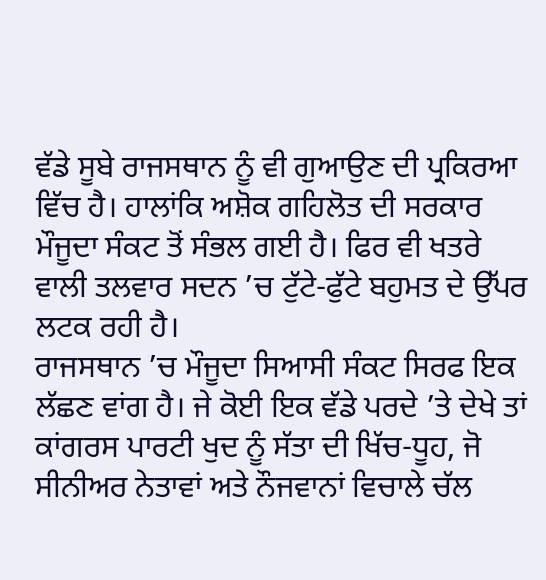ਵੱਡੇ ਸੂਬੇ ਰਾਜਸਥਾਨ ਨੂੰ ਵੀ ਗੁਆਉਣ ਦੀ ਪ੍ਰਕਿਰਆ ਵਿੱਚ ਹੈ। ਹਾਲਾਂਕਿ ਅਸ਼ੋਕ ਗਹਿਲੋਤ ਦੀ ਸਰਕਾਰ ਮੌਜੂਦਾ ਸੰਕਟ ਤੋਂ ਸੰਭਲ ਗਈ ਹੈ। ਫਿਰ ਵੀ ਖਤਰੇ ਵਾਲੀ ਤਲਵਾਰ ਸਦਨ ’ਚ ਟੁੱਟੇ-ਫੁੱਟੇ ਬਹੁਮਤ ਦੇ ਉੱਪਰ ਲਟਕ ਰਹੀ ਹੈ।
ਰਾਜਸਥਾਨ ’ਚ ਮੌਜੂਦਾ ਸਿਆਸੀ ਸੰਕਟ ਸਿਰਫ ਇਕ ਲੱਛਣ ਵਾਂਗ ਹੈ। ਜੇ ਕੋਈ ਇਕ ਵੱਡੇ ਪਰਦੇ ’ਤੇ ਦੇਖੇ ਤਾਂ ਕਾਂਗਰਸ ਪਾਰਟੀ ਖੁਦ ਨੂੰ ਸੱਤਾ ਦੀ ਖਿੱਚ-ਧੂਹ, ਜੋ ਸੀਨੀਅਰ ਨੇਤਾਵਾਂ ਅਤੇ ਨੌਜਵਾਨਾਂ ਵਿਚਾਲੇ ਚੱਲ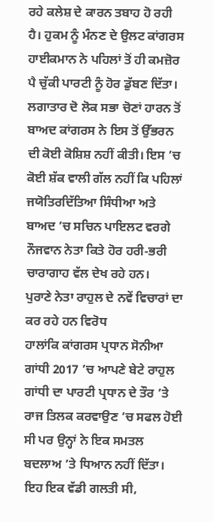ਰਹੇ ਕਲੇਸ਼ ਦੇ ਕਾਰਨ ਤਬਾਹ ਹੋ ਰਹੀ ਹੈ। ਹੁਕਮ ਨੂੰ ਮੰਨਣ ਦੇ ਉਲਟ ਕਾਂਗਰਸ ਹਾਈਕਮਾਨ ਨੇ ਪਹਿਲਾਂ ਤੋਂ ਹੀ ਕਮਜ਼ੋਰ ਪੈ ਚੁੱਕੀ ਪਾਰਟੀ ਨੂੰ ਹੋਰ ਡੁੱਬਣ ਦਿੱਤਾ। ਲਗਾਤਾਰ ਦੋ ਲੋਕ ਸਭਾ ਚੋਣਾਂ ਹਾਰਨ ਤੋਂ ਬਾਅਦ ਕਾਂਗਰਸ ਨੇ ਇਸ ਤੋਂ ਉੱਭਰਨ ਦੀ ਕੋਈ ਕੋਸ਼ਿਸ਼ ਨਹੀਂ ਕੀਤੀ। ਇਸ ’ਚ ਕੋਈ ਸ਼ੱਕ ਵਾਲੀ ਗੱਲ ਨਹੀਂ ਕਿ ਪਹਿਲਾਂ ਜਯੋਤਿਰਦਿੱਤਿਆ ਸਿੰਧੀਆ ਅਤੇ ਬਾਅਦ ’ਚ ਸਚਿਨ ਪਾਇਲਟ ਵਰਗੇ ਨੌਜਵਾਨ ਨੇਤਾ ਕਿਤੇ ਹੋਰ ਹਰੀ-ਭਰੀ ਚਾਰਾਗਾਹ ਵੱਲ ਦੇਖ ਰਹੇ ਹਨ।
ਪੁਰਾਣੇ ਨੇਤਾ ਰਾਹੁਲ ਦੇ ਨਵੇਂ ਵਿਚਾਰਾਂ ਦਾ ਕਰ ਰਹੇ ਹਨ ਵਿਰੋਧ
ਹਾਲਾਂਕਿ ਕਾਂਗਰਸ ਪ੍ਰਧਾਨ ਸੋਨੀਆ ਗਾਂਧੀ 2017 ’ਚ ਆਪਣੇ ਬੇਟੇ ਰਾਹੁਲ ਗਾਂਧੀ ਦਾ ਪਾਰਟੀ ਪ੍ਰਧਾਨ ਦੇ ਤੌਰ ’ਤੇ ਰਾਜ ਤਿਲਕ ਕਰਵਾਉਣ ’ਚ ਸਫਲ ਹੋਈ ਸੀ ਪਰ ਉਨ੍ਹਾਂ ਨੇ ਇਕ ਸਮਤਲ ਬਦਲਾਅ ’ਤੇ ਧਿਆਨ ਨਹੀਂ ਦਿੱਤਾ। ਇਹ ਇਕ ਵੱਡੀ ਗਲਤੀ ਸੀ,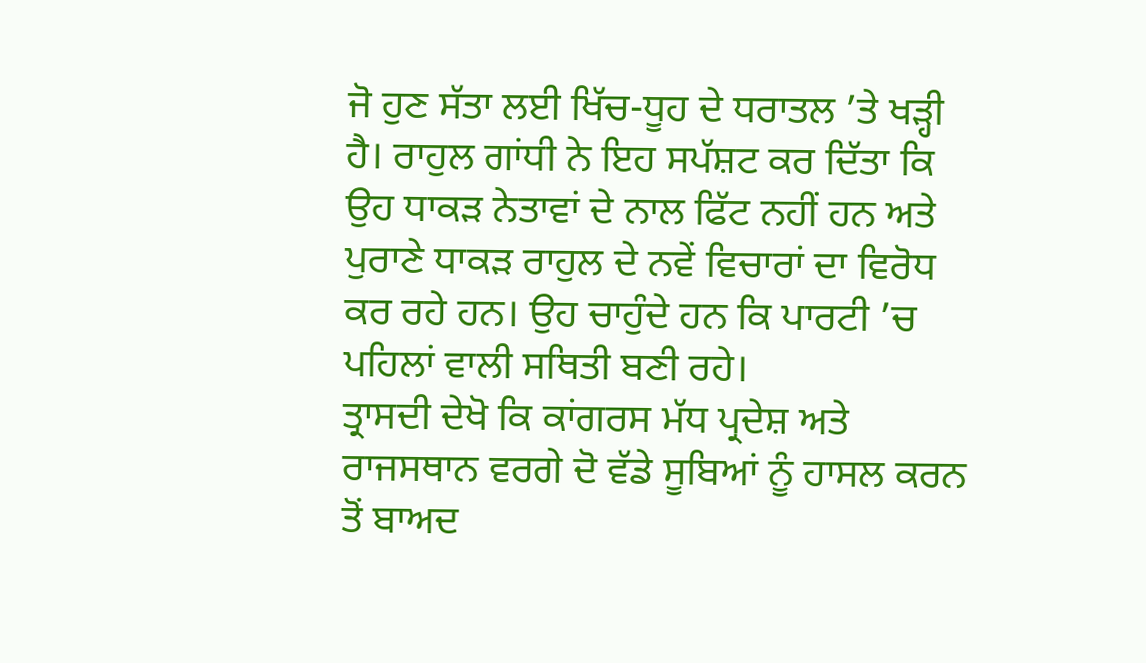ਜੋ ਹੁਣ ਸੱਤਾ ਲਈ ਖਿੱਚ-ਧੂਹ ਦੇ ਧਰਾਤਲ ’ਤੇ ਖੜ੍ਹੀ ਹੈ। ਰਾਹੁਲ ਗਾਂਧੀ ਨੇ ਇਹ ਸਪੱਸ਼ਟ ਕਰ ਦਿੱਤਾ ਕਿ ਉਹ ਧਾਕੜ ਨੇਤਾਵਾਂ ਦੇ ਨਾਲ ਫਿੱਟ ਨਹੀਂ ਹਨ ਅਤੇ ਪੁਰਾਣੇ ਧਾਕੜ ਰਾਹੁਲ ਦੇ ਨਵੇਂ ਵਿਚਾਰਾਂ ਦਾ ਵਿਰੋਧ ਕਰ ਰਹੇ ਹਨ। ਉਹ ਚਾਹੁੰਦੇ ਹਨ ਕਿ ਪਾਰਟੀ ’ਚ ਪਹਿਲਾਂ ਵਾਲੀ ਸਥਿਤੀ ਬਣੀ ਰਹੇ।
ਤ੍ਰਾਸਦੀ ਦੇਖੋ ਕਿ ਕਾਂਗਰਸ ਮੱਧ ਪ੍ਰਦੇਸ਼ ਅਤੇ ਰਾਜਸਥਾਨ ਵਰਗੇ ਦੋ ਵੱਡੇ ਸੂਬਿਆਂ ਨੂੰ ਹਾਸਲ ਕਰਨ ਤੋਂ ਬਾਅਦ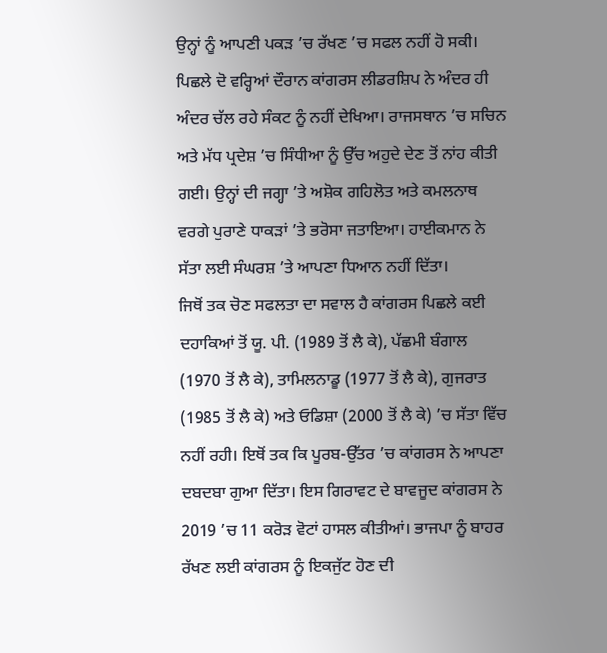ਉਨ੍ਹਾਂ ਨੂੰ ਆਪਣੀ ਪਕੜ ’ਚ ਰੱਖਣ ’ਚ ਸਫਲ ਨਹੀਂ ਹੋ ਸਕੀ। ਪਿਛਲੇ ਦੋ ਵਰ੍ਹਿਆਂ ਦੌਰਾਨ ਕਾਂਗਰਸ ਲੀਡਰਸ਼ਿਪ ਨੇ ਅੰਦਰ ਹੀ ਅੰਦਰ ਚੱਲ ਰਹੇ ਸੰਕਟ ਨੂੰ ਨਹੀਂ ਦੇਖਿਆ। ਰਾਜਸਥਾਨ ’ਚ ਸਚਿਨ ਅਤੇ ਮੱਧ ਪ੍ਰਦੇਸ਼ ’ਚ ਸਿੰਧੀਆ ਨੂੰ ਉੱਚ ਅਹੁਦੇ ਦੇਣ ਤੋਂ ਨਾਂਹ ਕੀਤੀ ਗਈ। ਉਨ੍ਹਾਂ ਦੀ ਜਗ੍ਹਾ ’ਤੇ ਅਸ਼ੋਕ ਗਹਿਲੋਤ ਅਤੇ ਕਮਲਨਾਥ ਵਰਗੇ ਪੁਰਾਣੇ ਧਾਕੜਾਂ ’ਤੇ ਭਰੋਸਾ ਜਤਾਇਆ। ਹਾਈਕਮਾਨ ਨੇ ਸੱਤਾ ਲਈ ਸੰਘਰਸ਼ ’ਤੇ ਆਪਣਾ ਧਿਆਨ ਨਹੀਂ ਦਿੱਤਾ।
ਜਿਥੋਂ ਤਕ ਚੋਣ ਸਫਲਤਾ ਦਾ ਸਵਾਲ ਹੈ ਕਾਂਗਰਸ ਪਿਛਲੇ ਕਈ ਦਹਾਕਿਆਂ ਤੋਂ ਯੂ. ਪੀ. (1989 ਤੋਂ ਲੈ ਕੇ), ਪੱਛਮੀ ਬੰਗਾਲ (1970 ਤੋਂ ਲੈ ਕੇ), ਤਾਮਿਲਨਾਡੂ (1977 ਤੋਂ ਲੈ ਕੇ), ਗੁਜਰਾਤ (1985 ਤੋਂ ਲੈ ਕੇ) ਅਤੇ ਓਡਿਸ਼ਾ (2000 ਤੋਂ ਲੈ ਕੇ) ’ਚ ਸੱਤਾ ਵਿੱਚ ਨਹੀਂ ਰਹੀ। ਇਥੋਂ ਤਕ ਕਿ ਪੂਰਬ-ਉੱਤਰ ’ਚ ਕਾਂਗਰਸ ਨੇ ਆਪਣਾ ਦਬਦਬਾ ਗੁਆ ਦਿੱਤਾ। ਇਸ ਗਿਰਾਵਟ ਦੇ ਬਾਵਜੂਦ ਕਾਂਗਰਸ ਨੇ 2019 ’ਚ 11 ਕਰੋੜ ਵੋਟਾਂ ਹਾਸਲ ਕੀਤੀਆਂ। ਭਾਜਪਾ ਨੂੰ ਬਾਹਰ ਰੱਖਣ ਲਈ ਕਾਂਗਰਸ ਨੂੰ ਇਕਜੁੱਟ ਹੋਣ ਦੀ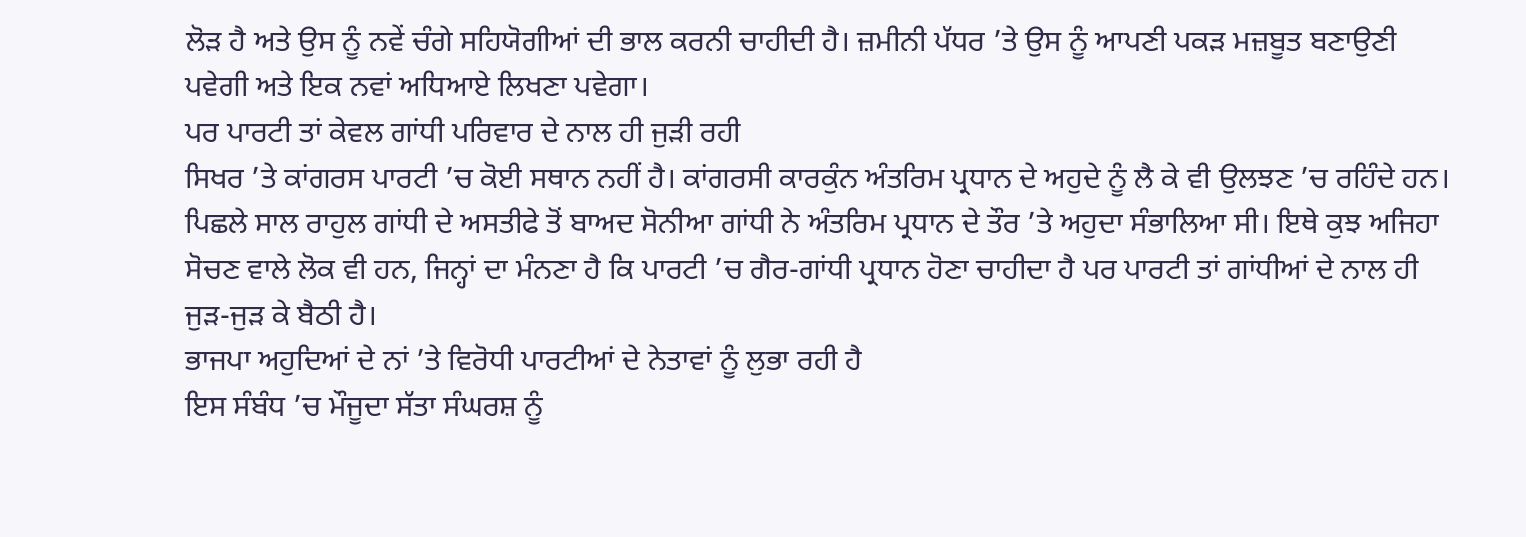ਲੋੜ ਹੈ ਅਤੇ ਉਸ ਨੂੰ ਨਵੇਂ ਚੰਗੇ ਸਹਿਯੋਗੀਆਂ ਦੀ ਭਾਲ ਕਰਨੀ ਚਾਹੀਦੀ ਹੈ। ਜ਼ਮੀਨੀ ਪੱਧਰ ’ਤੇ ਉਸ ਨੂੰ ਆਪਣੀ ਪਕੜ ਮਜ਼ਬੂਤ ਬਣਾਉਣੀ ਪਵੇਗੀ ਅਤੇ ਇਕ ਨਵਾਂ ਅਧਿਆਏ ਲਿਖਣਾ ਪਵੇਗਾ।
ਪਰ ਪਾਰਟੀ ਤਾਂ ਕੇਵਲ ਗਾਂਧੀ ਪਰਿਵਾਰ ਦੇ ਨਾਲ ਹੀ ਜੁੜੀ ਰਹੀ
ਸਿਖਰ ’ਤੇ ਕਾਂਗਰਸ ਪਾਰਟੀ ’ਚ ਕੋਈ ਸਥਾਨ ਨਹੀਂ ਹੈ। ਕਾਂਗਰਸੀ ਕਾਰਕੁੰਨ ਅੰਤਰਿਮ ਪ੍ਰਧਾਨ ਦੇ ਅਹੁਦੇ ਨੂੰ ਲੈ ਕੇ ਵੀ ਉਲਝਣ ’ਚ ਰਹਿੰਦੇ ਹਨ। ਪਿਛਲੇ ਸਾਲ ਰਾਹੁਲ ਗਾਂਧੀ ਦੇ ਅਸਤੀਫੇ ਤੋਂ ਬਾਅਦ ਸੋਨੀਆ ਗਾਂਧੀ ਨੇ ਅੰਤਰਿਮ ਪ੍ਰਧਾਨ ਦੇ ਤੌਰ ’ਤੇ ਅਹੁਦਾ ਸੰਭਾਲਿਆ ਸੀ। ਇਥੇ ਕੁਝ ਅਜਿਹਾ ਸੋਚਣ ਵਾਲੇ ਲੋਕ ਵੀ ਹਨ, ਜਿਨ੍ਹਾਂ ਦਾ ਮੰਨਣਾ ਹੈ ਕਿ ਪਾਰਟੀ ’ਚ ਗੈਰ-ਗਾਂਧੀ ਪ੍ਰਧਾਨ ਹੋਣਾ ਚਾਹੀਦਾ ਹੈ ਪਰ ਪਾਰਟੀ ਤਾਂ ਗਾਂਧੀਆਂ ਦੇ ਨਾਲ ਹੀ ਜੁੜ-ਜੁੜ ਕੇ ਬੈਠੀ ਹੈ।
ਭਾਜਪਾ ਅਹੁਦਿਆਂ ਦੇ ਨਾਂ ’ਤੇ ਵਿਰੋਧੀ ਪਾਰਟੀਆਂ ਦੇ ਨੇਤਾਵਾਂ ਨੂੰ ਲੁਭਾ ਰਹੀ ਹੈ
ਇਸ ਸੰਬੰਧ ’ਚ ਮੌਜੂਦਾ ਸੱਤਾ ਸੰਘਰਸ਼ ਨੂੰ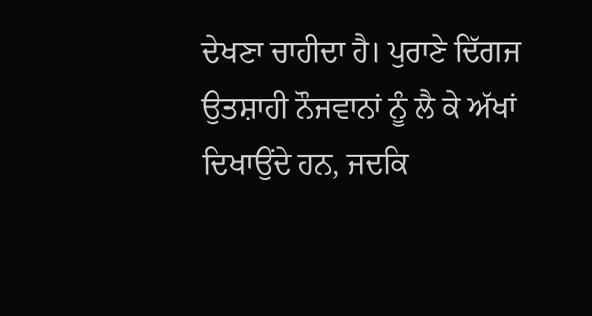ਦੇਖਣਾ ਚਾਹੀਦਾ ਹੈ। ਪੁਰਾਣੇ ਦਿੱਗਜ ਉਤਸ਼ਾਹੀ ਨੌਜਵਾਨਾਂ ਨੂੰ ਲੈ ਕੇ ਅੱਖਾਂ ਦਿਖਾਉਂਦੇ ਹਨ, ਜਦਕਿ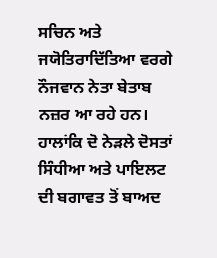ਸਚਿਨ ਅਤੇ ਜਯੋਤਿਰਾਦਿੱਤਿਆ ਵਰਗੇ ਨੌਜਵਾਨ ਨੇਤਾ ਬੇਤਾਬ ਨਜ਼ਰ ਆ ਰਹੇ ਹਨ। ਹਾਲਾਂਕਿ ਦੋ ਨੇੜਲੇ ਦੋਸਤਾਂ ਸਿੰਧੀਆ ਅਤੇ ਪਾਇਲਟ ਦੀ ਬਗਾਵਤ ਤੋਂ ਬਾਅਦ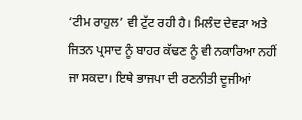‘ਟੀਮ ਰਾਹੁਲ’ ਵੀ ਟੁੱਟ ਰਹੀ ਹੈ। ਮਿਲੰਦ ਦੇਵੜਾ ਅਤੇ ਜਿਤਨ ਪ੍ਰਸਾਦ ਨੂੰ ਬਾਹਰ ਕੱਢਣ ਨੂੰ ਵੀ ਨਕਾਰਿਆ ਨਹੀਂ ਜਾ ਸਕਦਾ। ਇਥੇ ਭਾਜਪਾ ਦੀ ਰਣਨੀਤੀ ਦੂਜੀਆਂ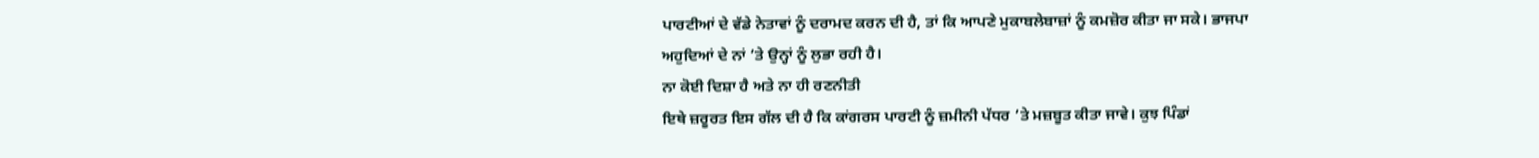ਪਾਰਟੀਆਂ ਦੇ ਵੱਡੇ ਨੇਤਾਵਾਂ ਨੂੰ ਦਰਾਮਦ ਕਰਨ ਦੀ ਹੈ, ਤਾਂ ਕਿ ਆਪਣੇ ਮੁਕਾਬਲੇਬਾਜ਼ਾਂ ਨੂੰ ਕਮਜ਼ੋਰ ਕੀਤਾ ਜਾ ਸਕੇ। ਭਾਜਪਾ ਅਹੁਦਿਆਂ ਦੇ ਨਾਂ ’ਤੇ ਉਨ੍ਹਾਂ ਨੂੰ ਲੁਭਾ ਰਹੀ ਹੈ।
ਨਾ ਕੋਈ ਦਿਸ਼ਾ ਹੈ ਅਤੇ ਨਾ ਹੀ ਰਣਨੀਤੀ
ਇਥੇ ਜ਼ਰੂਰਤ ਇਸ ਗੱਲ ਦੀ ਹੈ ਕਿ ਕਾਂਗਰਸ ਪਾਰਟੀ ਨੂੰ ਜ਼ਮੀਨੀ ਪੱਧਰ ’ਤੇ ਮਜ਼ਬੂਤ ਕੀਤਾ ਜਾਵੇ। ਕੁਝ ਪਿੰਡਾਂ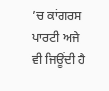’ਚ ਕਾਂਗਰਸ ਪਾਰਟੀ ਅਜੇ ਵੀ ਜਿਊਂਦੀ ਹੈ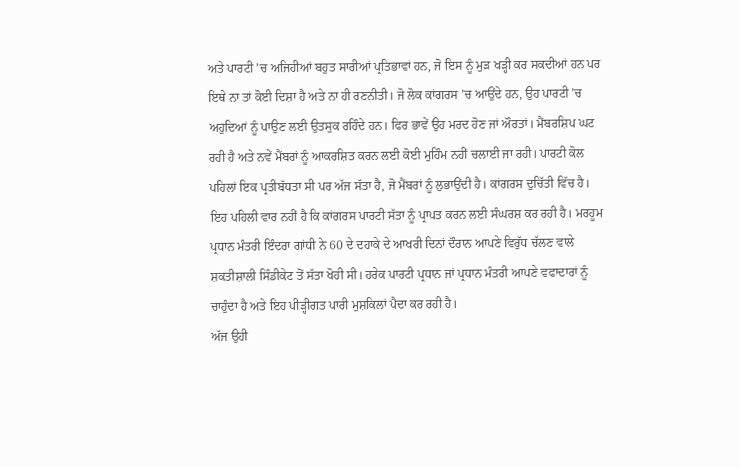ਅਤੇ ਪਾਰਟੀ ’ਚ ਅਜਿਹੀਆਂ ਬਹੁਤ ਸਾਰੀਆਂ ਪ੍ਰਤਿਭਾਵਾਂ ਹਨ, ਜੋ ਇਸ ਨੂੰ ਮੁੜ ਖੜ੍ਹੀ ਕਰ ਸਕਦੀਆਂ ਹਨ ਪਰ ਇਥੇ ਨਾ ਤਾਂ ਕੋਈ ਦਿਸ਼ਾ ਹੈ ਅਤੇ ਨਾ ਹੀ ਰਣਨੀਤੀ। ਜੋ ਲੋਕ ਕਾਂਗਰਸ ’ਚ ਆਉਂਦੇ ਹਨ, ਉਹ ਪਾਰਟੀ ’ਚ ਅਹੁਦਿਆਂ ਨੂੰ ਪਾਉਣ ਲਈ ਉਤਸੁਕ ਰਹਿੰਦੇ ਹਨ। ਫਿਰ ਭਾਵੇਂ ਉਹ ਮਰਦ ਹੋਣ ਜਾਂ ਔਰਤਾਂ। ਮੈਂਬਰਸ਼ਿਪ ਘਟ ਰਹੀ ਹੈ ਅਤੇ ਨਵੇਂ ਮੈਂਬਰਾਂ ਨੂੰ ਆਕਰਸ਼ਿਤ ਕਰਨ ਲਈ ਕੋਈ ਮੁਹਿੰਮ ਨਹੀਂ ਚਲਾਈ ਜਾ ਰਹੀ। ਪਾਰਟੀ ਕੋਲ ਪਹਿਲਾਂ ਇਕ ਪ੍ਰਤੀਬੱਧਤਾ ਸੀ ਪਰ ਅੱਜ ਸੱਤਾ ਹੈ, ਜੋ ਮੈਂਬਰਾਂ ਨੂੰ ਲੁਭਾਉਂਦੀ ਹੈ। ਕਾਂਗਰਸ ਦੁਚਿੱਤੀ ਵਿੱਚ ਹੈ।
ਇਹ ਪਹਿਲੀ ਵਾਰ ਨਹੀਂ ਹੈ ਕਿ ਕਾਂਗਰਸ ਪਾਰਟੀ ਸੱਤਾ ਨੂੰ ਪ੍ਰਾਪਤ ਕਰਨ ਲਈ ਸੰਘਰਸ਼ ਕਰ ਰਹੀ ਹੈ। ਮਰਹੂਮ ਪ੍ਰਧਾਨ ਮੰਤਰੀ ਇੰਦਰਾ ਗਾਂਧੀ ਨੇ 60 ਦੇ ਦਹਾਕੇ ਦੇ ਆਖਰੀ ਦਿਨਾਂ ਦੌਰਾਨ ਆਪਣੇ ਵਿਰੁੱਧ ਚੱਲਣ ਵਾਲੇ ਸ਼ਕਤੀਸ਼ਾਲੀ ਸਿੰਡੀਕੇਟ ਤੋਂ ਸੱਤਾ ਖੋਹੀ ਸੀ। ਹਰੇਕ ਪਾਰਟੀ ਪ੍ਰਧਾਨ ਜਾਂ ਪ੍ਰਧਾਨ ਮੰਤਰੀ ਆਪਣੇ ਵਫਾਦਾਰਾਂ ਨੂੰ ਚਾਹੁੰਦਾ ਹੈ ਅਤੇ ਇਹ ਪੀੜ੍ਹੀਗਤ ਪਾਰੀ ਮੁਸ਼ਕਿਲਾਂ ਪੈਦਾ ਕਰ ਰਹੀ ਹੈ।
ਅੱਜ ਉਹੀ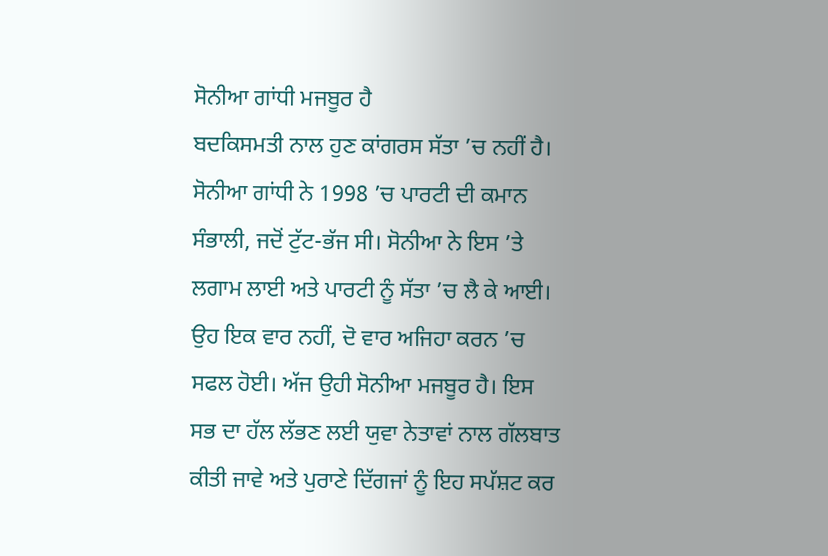ਸੋਨੀਆ ਗਾਂਧੀ ਮਜਬੂਰ ਹੈ
ਬਦਕਿਸਮਤੀ ਨਾਲ ਹੁਣ ਕਾਂਗਰਸ ਸੱਤਾ ’ਚ ਨਹੀਂ ਹੈ। ਸੋਨੀਆ ਗਾਂਧੀ ਨੇ 1998 ’ਚ ਪਾਰਟੀ ਦੀ ਕਮਾਨ ਸੰਭਾਲੀ, ਜਦੋਂ ਟੁੱਟ-ਭੱਜ ਸੀ। ਸੋਨੀਆ ਨੇ ਇਸ ’ਤੇ ਲਗਾਮ ਲਾਈ ਅਤੇ ਪਾਰਟੀ ਨੂੰ ਸੱਤਾ ’ਚ ਲੈ ਕੇ ਆਈ। ਉਹ ਇਕ ਵਾਰ ਨਹੀਂ, ਦੋ ਵਾਰ ਅਜਿਹਾ ਕਰਨ ’ਚ ਸਫਲ ਹੋਈ। ਅੱਜ ਉਹੀ ਸੋਨੀਆ ਮਜਬੂਰ ਹੈ। ਇਸ ਸਭ ਦਾ ਹੱਲ ਲੱਭਣ ਲਈ ਯੁਵਾ ਨੇਤਾਵਾਂ ਨਾਲ ਗੱਲਬਾਤ ਕੀਤੀ ਜਾਵੇ ਅਤੇ ਪੁਰਾਣੇ ਦਿੱਗਜਾਂ ਨੂੰ ਇਹ ਸਪੱਸ਼ਟ ਕਰ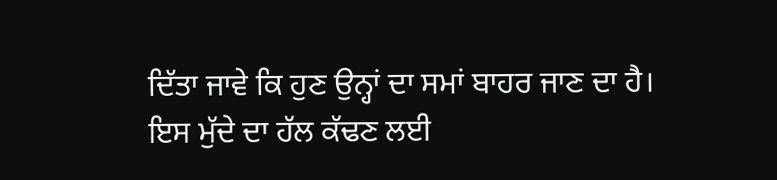ਦਿੱਤਾ ਜਾਵੇ ਕਿ ਹੁਣ ਉਨ੍ਹਾਂ ਦਾ ਸਮਾਂ ਬਾਹਰ ਜਾਣ ਦਾ ਹੈ। ਇਸ ਮੁੱਦੇ ਦਾ ਹੱਲ ਕੱਢਣ ਲਈ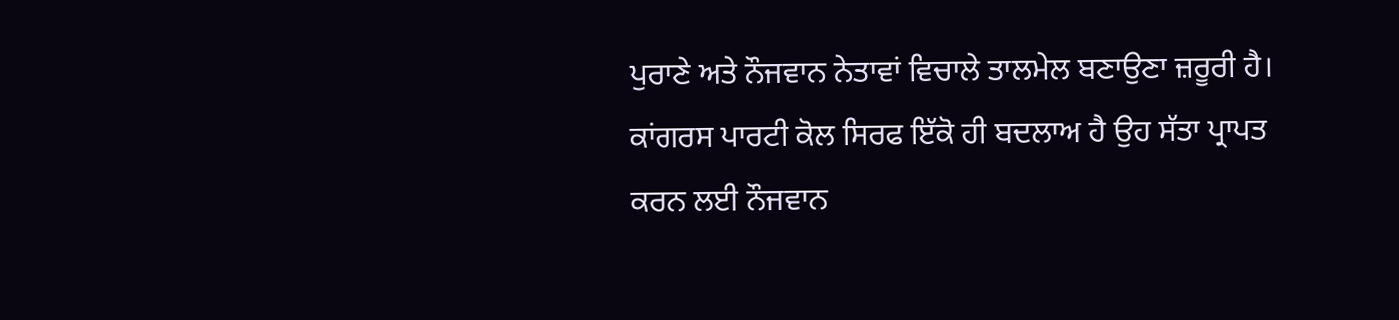ਪੁਰਾਣੇ ਅਤੇ ਨੌਜਵਾਨ ਨੇਤਾਵਾਂ ਵਿਚਾਲੇ ਤਾਲਮੇਲ ਬਣਾਉਣਾ ਜ਼ਰੂਰੀ ਹੈ। ਕਾਂਗਰਸ ਪਾਰਟੀ ਕੋਲ ਸਿਰਫ ਇੱਕੋ ਹੀ ਬਦਲਾਅ ਹੈ ਉਹ ਸੱਤਾ ਪ੍ਰਾਪਤ ਕਰਨ ਲਈ ਨੌਜਵਾਨ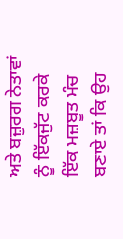ਅਤੇ ਬਜ਼ੁਰਗ ਨੇਤਾਵਾਂ ਨੂੰ ਇੱਕਜੁੱਟ ਕਰਕੇ ਇੱਕ ਮਜ਼ਬੂਤ ਮੰਚ ਬਣਾਏ ਤਾਂ ਕਿ ਉਹ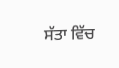ਸੱਤਾ ਵਿੱਚ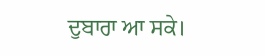ਦੁਬਾਰਾ ਆ ਸਕੇ।